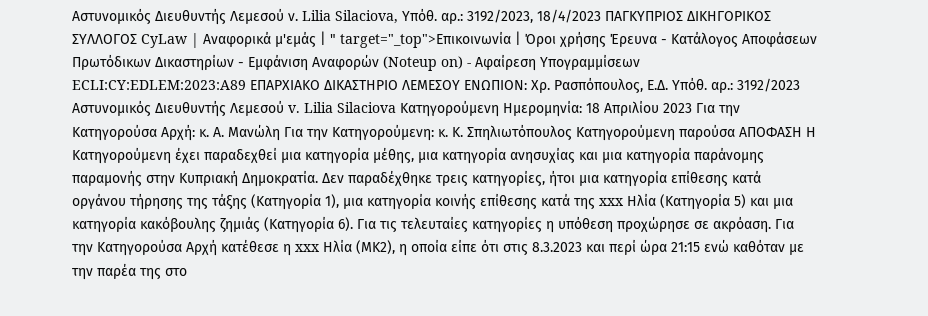Αστυνομικός Διευθυντής Λεμεσού ν. Lilia Silaciova, Υπόθ. αρ.: 3192/2023, 18/4/2023 ΠΑΓΚΥΠΡΙΟΣ ΔΙΚΗΓΟΡΙΚΟΣ ΣΥΛΛΟΓΟΣ CyLaw | Αναφορικά μ'εμάς | " target="_top">Επικοινωνία | Όροι χρήσης Έρευνα - Κατάλογος Αποφάσεων Πρωτόδικων Δικαστηρίων - Εμφάνιση Αναφορών (Noteup on) - Αφαίρεση Υπογραμμίσεων ECLI:CY:EDLEM:2023:A89 ΕΠΑΡΧΙΑΚΟ ΔΙΚΑΣΤΗΡΙΟ ΛΕΜΕΣΟΥ ΕΝΩΠΙΟΝ: Χρ. Ρασπόπουλος, Ε.Δ. Υπόθ. αρ.: 3192/2023 Αστυνομικός Διευθυντής Λεμεσού v. Lilia Silaciova Κατηγορούμενη Ημερομηνία: 18 Απριλίου 2023 Για την Κατηγορούσα Αρχή: κ. Α. Μανώλη Για την Κατηγορούμενη: κ. Κ. Σπηλιωτόπουλος Κατηγορούμενη παρούσα ΑΠΟΦΑΣΗ Η Κατηγορούμενη έχει παραδεχθεί μια κατηγορία μέθης, μια κατηγορία ανησυχίας και μια κατηγορία παράνομης παραμονής στην Κυπριακή Δημοκρατία. Δεν παραδέχθηκε τρεις κατηγορίες, ήτοι μια κατηγορία επίθεσης κατά οργάνου τήρησης της τάξης (Κατηγορία 1), μια κατηγορία κοινής επίθεσης κατά της xxx Ηλία (Κατηγορία 5) και μια κατηγορία κακόβουλης ζημιάς (Κατηγορία 6). Για τις τελευταίες κατηγορίες η υπόθεση προχώρησε σε ακρόαση. Για την Κατηγορούσα Αρχή κατέθεσε η xxx Ηλία (ΜΚ2), η οποία είπε ότι στις 8.3.2023 και περί ώρα 21:15 ενώ καθόταν με την παρέα της στο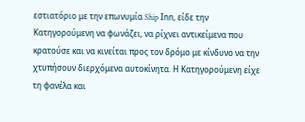εστιατόριο με την επωνυμία Ship Ιnn, είδε την Κατηγορούμενη να φωνάζει, να ρίχνει αντικείμενα που κρατούσε και να κινείται προς τον δρόμο με κίνδυνο να την χτυπήσουν διερχόμενα αυτοκίνητα. Η Κατηγορούμενη είχε τη φανέλα και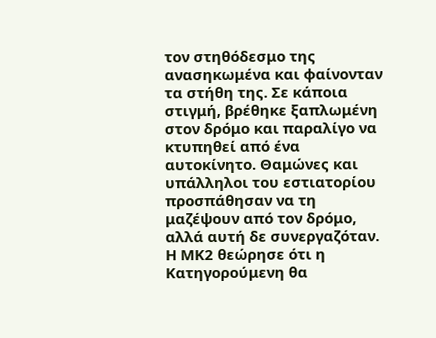τον στηθόδεσμο της ανασηκωμένα και φαίνονταν τα στήθη της. Σε κάποια στιγμή, βρέθηκε ξαπλωμένη στον δρόμο και παραλίγο να κτυπηθεί από ένα αυτοκίνητο. Θαμώνες και υπάλληλοι του εστιατορίου προσπάθησαν να τη μαζέψουν από τον δρόμο, αλλά αυτή δε συνεργαζόταν. Η ΜΚ2 θεώρησε ότι η Κατηγορούμενη θα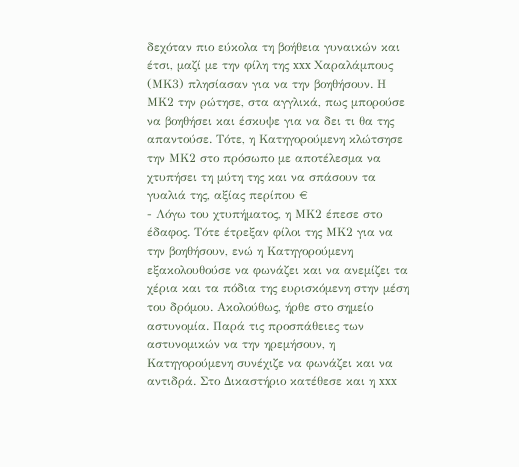δεχόταν πιο εύκολα τη βοήθεια γυναικών και έτσι, μαζί με την φίλη της xxx Χαραλάμπους (ΜΚ3) πλησίασαν για να την βοηθήσουν. Η ΜΚ2 την ρώτησε, στα αγγλικά, πως μπορούσε να βοηθήσει και έσκυψε για να δει τι θα της απαντούσε. Τότε, η Κατηγορούμενη κλώτσησε την ΜΚ2 στο πρόσωπο με αποτέλεσμα να χτυπήσει τη μύτη της και να σπάσουν τα γυαλιά της, αξίας περίπου €
- Λόγω του χτυπήματος, η ΜΚ2 έπεσε στο έδαφος. Τότε έτρεξαν φίλοι της ΜΚ2 για να την βοηθήσουν, ενώ η Κατηγορούμενη εξακολουθούσε να φωνάζει και να ανεμίζει τα χέρια και τα πόδια της ευρισκόμενη στην μέση του δρόμου. Ακολούθως, ήρθε στο σημείο αστυνομία. Παρά τις προσπάθειες των αστυνομικών να την ηρεμήσουν, η Κατηγορούμενη συνέχιζε να φωνάζει και να αντιδρά. Στο Δικαστήριο κατέθεσε και η xxx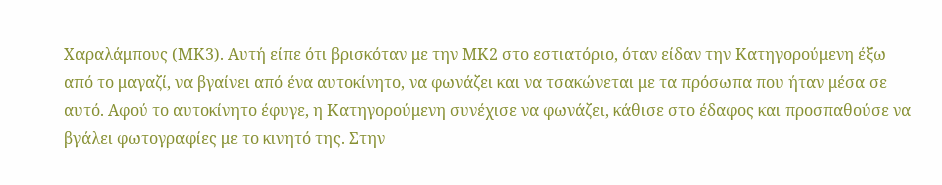Χαραλάμπους (ΜΚ3). Αυτή είπε ότι βρισκόταν με την ΜΚ2 στο εστιατόριο, όταν είδαν την Κατηγορούμενη έξω από το μαγαζί, να βγαίνει από ένα αυτοκίνητο, να φωνάζει και να τσακώνεται με τα πρόσωπα που ήταν μέσα σε αυτό. Αφού το αυτοκίνητο έφυγε, η Κατηγορούμενη συνέχισε να φωνάζει, κάθισε στο έδαφος και προσπαθούσε να βγάλει φωτογραφίες με το κινητό της. Στην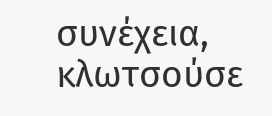συνέχεια, κλωτσούσε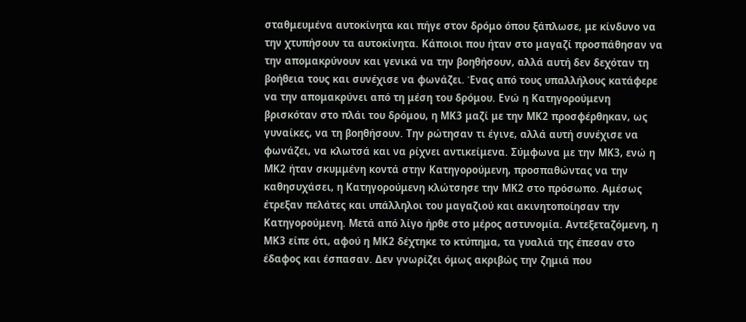σταθμευμένα αυτοκίνητα και πήγε στον δρόμο όπου ξάπλωσε, με κίνδυνο να την χτυπήσουν τα αυτοκίνητα. Κάποιοι που ήταν στο μαγαζί προσπάθησαν να την απομακρύνουν και γενικά να την βοηθήσουν, αλλά αυτή δεν δεχόταν τη βοήθεια τους και συνέχισε να φωνάζει. Ένας από τους υπαλλήλους κατάφερε να την απομακρύνει από τη μέση του δρόμου. Ενώ η Κατηγορούμενη βρισκόταν στο πλάι του δρόμου, η ΜΚ3 μαζί με την ΜΚ2 προσφέρθηκαν, ως γυναίκες, να τη βοηθήσουν. Την ρώτησαν τι έγινε, αλλά αυτή συνέχισε να φωνάζει, να κλωτσά και να ρίχνει αντικείμενα. Σύμφωνα με την ΜΚ3, ενώ η ΜΚ2 ήταν σκυμμένη κοντά στην Κατηγορούμενη, προσπαθώντας να την καθησυχάσει, η Κατηγορούμενη κλώτσησε την ΜΚ2 στο πρόσωπο. Αμέσως έτρεξαν πελάτες και υπάλληλοι του μαγαζιού και ακινητοποίησαν την Κατηγορούμενη. Μετά από λίγο ήρθε στο μέρος αστυνομία. Αντεξεταζόμενη, η ΜΚ3 είπε ότι, αφού η ΜΚ2 δέχτηκε το κτύπημα, τα γυαλιά της έπεσαν στο έδαφος και έσπασαν. Δεν γνωρίζει όμως ακριβώς την ζημιά που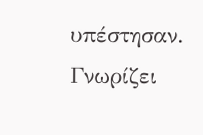υπέστησαν. Γνωρίζει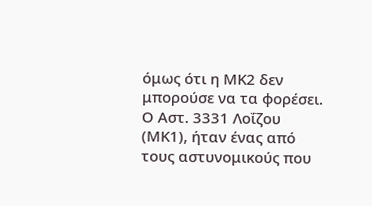όμως ότι η ΜΚ2 δεν μπορούσε να τα φορέσει. Ο Αστ. 3331 Λοΐζου (ΜΚ1), ήταν ένας από τους αστυνομικούς που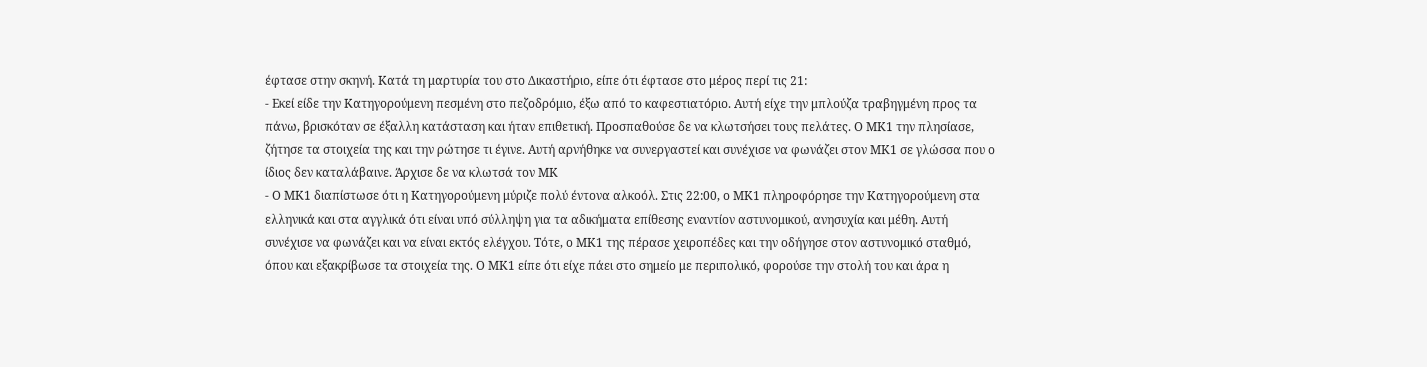έφτασε στην σκηνή. Κατά τη μαρτυρία του στο Δικαστήριο, είπε ότι έφτασε στο μέρος περί τις 21:
- Εκεί είδε την Κατηγορούμενη πεσμένη στο πεζοδρόμιο, έξω από το καφεστιατόριο. Αυτή είχε την μπλούζα τραβηγμένη προς τα πάνω, βρισκόταν σε έξαλλη κατάσταση και ήταν επιθετική. Προσπαθούσε δε να κλωτσήσει τους πελάτες. Ο ΜΚ1 την πλησίασε, ζήτησε τα στοιχεία της και την ρώτησε τι έγινε. Αυτή αρνήθηκε να συνεργαστεί και συνέχισε να φωνάζει στον ΜΚ1 σε γλώσσα που ο ίδιος δεν καταλάβαινε. Άρχισε δε να κλωτσά τον ΜΚ
- Ο ΜΚ1 διαπίστωσε ότι η Κατηγορούμενη μύριζε πολύ έντονα αλκοόλ. Στις 22:00, ο ΜΚ1 πληροφόρησε την Κατηγορούμενη στα ελληνικά και στα αγγλικά ότι είναι υπό σύλληψη για τα αδικήματα επίθεσης εναντίον αστυνομικού, ανησυχία και μέθη. Αυτή συνέχισε να φωνάζει και να είναι εκτός ελέγχου. Τότε, ο ΜΚ1 της πέρασε χειροπέδες και την οδήγησε στον αστυνομικό σταθμό, όπου και εξακρίβωσε τα στοιχεία της. Ο ΜΚ1 είπε ότι είχε πάει στο σημείο με περιπολικό, φορούσε την στολή του και άρα η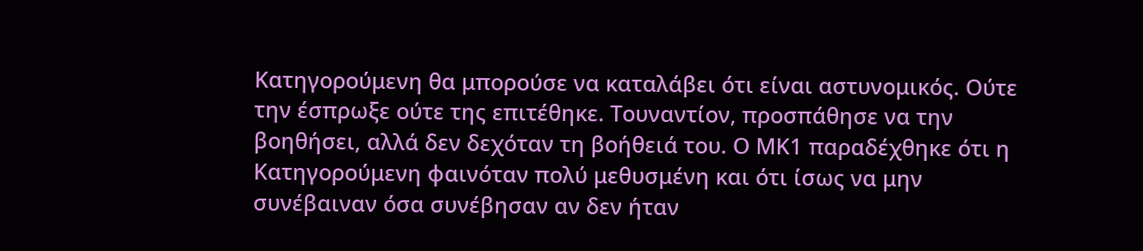Κατηγορούμενη θα μπορούσε να καταλάβει ότι είναι αστυνομικός. Ούτε την έσπρωξε ούτε της επιτέθηκε. Τουναντίον, προσπάθησε να την βοηθήσει, αλλά δεν δεχόταν τη βοήθειά του. Ο ΜΚ1 παραδέχθηκε ότι η Κατηγορούμενη φαινόταν πολύ μεθυσμένη και ότι ίσως να μην συνέβαιναν όσα συνέβησαν αν δεν ήταν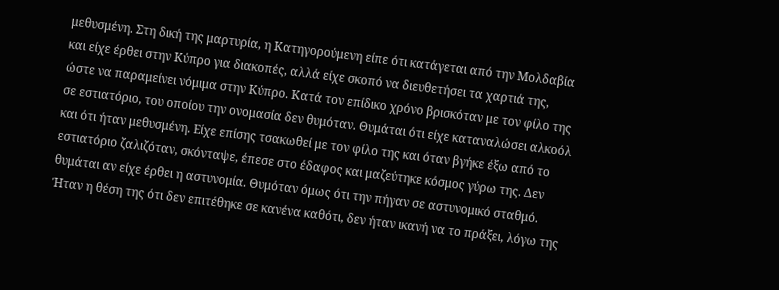μεθυσμένη. Στη δική της μαρτυρία, η Κατηγορούμενη είπε ότι κατάγεται από την Μολδαβία και είχε έρθει στην Κύπρο για διακοπές, αλλά είχε σκοπό να διευθετήσει τα χαρτιά της, ώστε να παραμείνει νόμιμα στην Κύπρο. Κατά τον επίδικο χρόνο βρισκόταν με τον φίλο της σε εστιατόριο, του οποίου την ονομασία δεν θυμόταν. Θυμάται ότι είχε καταναλώσει αλκοόλ και ότι ήταν μεθυσμένη. Είχε επίσης τσακωθεί με τον φίλο της και όταν βγήκε έξω από το εστιατόριο ζαλιζόταν, σκόνταψε, έπεσε στο έδαφος και μαζεύτηκε κόσμος γύρω της. Δεν θυμάται αν είχε έρθει η αστυνομία. Θυμόταν όμως ότι την πήγαν σε αστυνομικό σταθμό. Ήταν η θέση της ότι δεν επιτέθηκε σε κανένα καθότι, δεν ήταν ικανή να το πράξει, λόγω της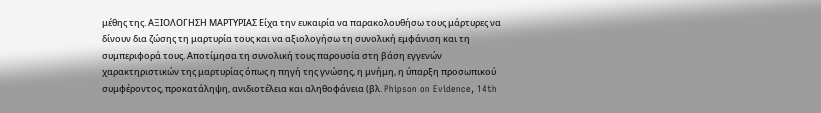μέθης της. ΑΞΙΟΛΟΓΗΣΗ ΜΑΡΤΥΡΙΑΣ Είχα την ευκαιρία να παρακολουθήσω τους μάρτυρες να δίνουν δια ζώσης τη μαρτυρία τους και να αξιολογήσω τη συνολική εμφάνιση και τη συμπεριφορά τους. Αποτίμησα τη συνολική τους παρουσία στη βάση εγγενών χαρακτηριστικών της μαρτυρίας όπως η πηγή της γνώσης, η μνήμη, η ύπαρξη προσωπικού συμφέροντος, προκατάληψη, ανιδιοτέλεια και αληθοφάνεια (βλ. Phipson on Evidence, 14th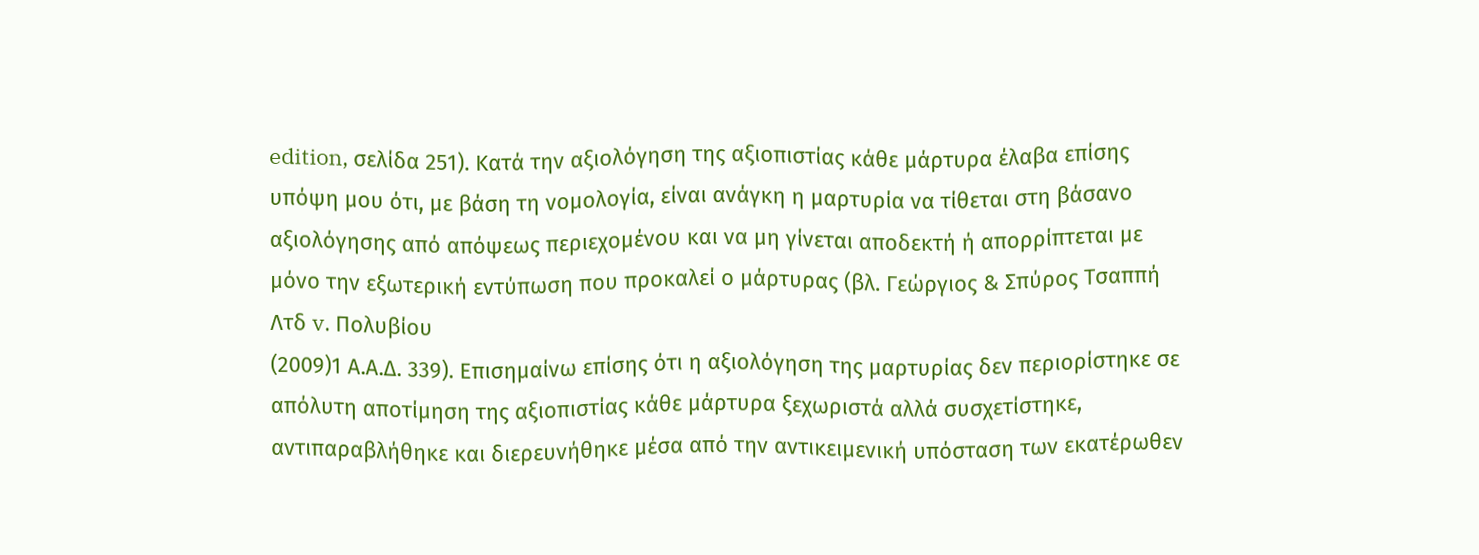edition, σελίδα 251). Κατά την αξιολόγηση της αξιοπιστίας κάθε μάρτυρα έλαβα επίσης υπόψη μου ότι, με βάση τη νομολογία, είναι ανάγκη η μαρτυρία να τίθεται στη βάσανο αξιολόγησης από απόψεως περιεχομένου και να μη γίνεται αποδεκτή ή απορρίπτεται με μόνο την εξωτερική εντύπωση που προκαλεί ο μάρτυρας (βλ. Γεώργιος & Σπύρος Τσαππή Λτδ v. Πολυβίου
(2009)1 Α.Α.Δ. 339). Επισημαίνω επίσης ότι η αξιολόγηση της μαρτυρίας δεν περιορίστηκε σε απόλυτη αποτίμηση της αξιοπιστίας κάθε μάρτυρα ξεχωριστά αλλά συσχετίστηκε, αντιπαραβλήθηκε και διερευνήθηκε μέσα από την αντικειμενική υπόσταση των εκατέρωθεν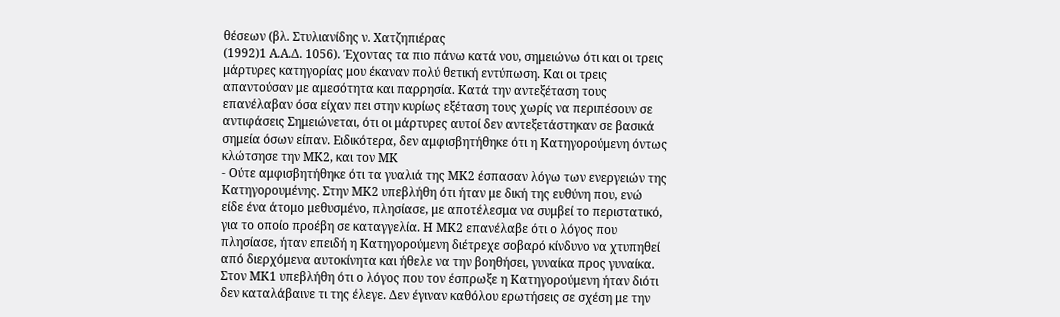θέσεων (βλ. Στυλιανίδης ν. Χατζηπιέρας
(1992)1 Α.Α.Δ. 1056). Έχοντας τα πιο πάνω κατά νου, σημειώνω ότι και οι τρεις μάρτυρες κατηγορίας μου έκαναν πολύ θετική εντύπωση. Και οι τρεις απαντούσαν με αμεσότητα και παρρησία. Κατά την αντεξέταση τους επανέλαβαν όσα είχαν πει στην κυρίως εξέταση τους χωρίς να περιπέσουν σε αντιφάσεις Σημειώνεται, ότι οι μάρτυρες αυτοί δεν αντεξετάστηκαν σε βασικά σημεία όσων είπαν. Ειδικότερα, δεν αμφισβητήθηκε ότι η Κατηγορούμενη όντως κλώτσησε την ΜΚ2, και τον ΜΚ
- Ούτε αμφισβητήθηκε ότι τα γυαλιά της ΜΚ2 έσπασαν λόγω των ενεργειών της Κατηγορουμένης. Στην ΜΚ2 υπεβλήθη ότι ήταν με δική της ευθύνη που, ενώ είδε ένα άτομο μεθυσμένο, πλησίασε, με αποτέλεσμα να συμβεί το περιστατικό, για το οποίο προέβη σε καταγγελία. Η ΜΚ2 επανέλαβε ότι ο λόγος που πλησίασε, ήταν επειδή η Κατηγορούμενη διέτρεχε σοβαρό κίνδυνο να χτυπηθεί από διερχόμενα αυτοκίνητα και ήθελε να την βοηθήσει, γυναίκα προς γυναίκα. Στον ΜΚ1 υπεβλήθη ότι ο λόγος που τον έσπρωξε η Κατηγορούμενη ήταν διότι δεν καταλάβαινε τι της έλεγε. Δεν έγιναν καθόλου ερωτήσεις σε σχέση με την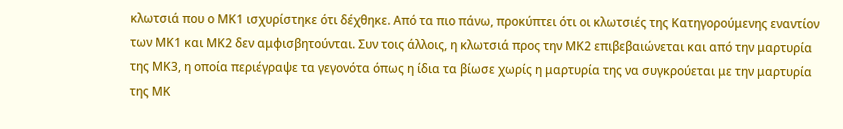κλωτσιά που ο ΜΚ1 ισχυρίστηκε ότι δέχθηκε. Από τα πιο πάνω, προκύπτει ότι οι κλωτσιές της Κατηγορούμενης εναντίον των ΜΚ1 και ΜΚ2 δεν αμφισβητούνται. Συν τοις άλλοις, η κλωτσιά προς την ΜΚ2 επιβεβαιώνεται και από την μαρτυρία της ΜΚ3, η οποία περιέγραψε τα γεγονότα όπως η ίδια τα βίωσε χωρίς η μαρτυρία της να συγκρούεται με την μαρτυρία της ΜΚ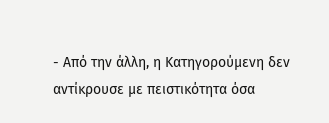- Από την άλλη, η Κατηγορούμενη δεν αντίκρουσε με πειστικότητα όσα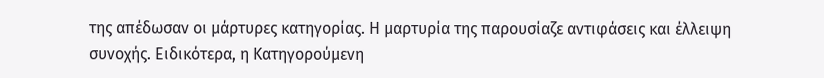της απέδωσαν οι μάρτυρες κατηγορίας. Η μαρτυρία της παρουσίαζε αντιφάσεις και έλλειψη συνοχής. Ειδικότερα, η Κατηγορούμενη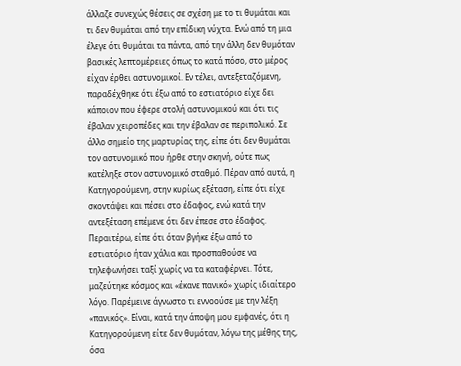άλλαζε συνεχώς θέσεις σε σχέση με το τι θυμάται και τι δεν θυμάται από την επίδικη νύχτα. Ενώ από τη μια έλεγε ότι θυμάται τα πάντα, από την άλλη δεν θυμόταν βασικές λεπτομέρειες όπως το κατά πόσο, στο μέρος είχαν έρθει αστυνομικοί. Εν τέλει, αντεξεταζόμενη, παραδέχθηκε ότι έξω από το εστιατόριο είχε δει κάποιον που έφερε στολή αστυνομικού και ότι τις έβαλαν χειροπέδες και την έβαλαν σε περιπολικό. Σε άλλο σημείο της μαρτυρίας της, είπε ότι δεν θυμάται τον αστυνομικό που ήρθε στην σκηνή, ούτε πως κατέληξε στον αστυνομικό σταθμό. Πέραν από αυτά, η Κατηγορούμενη, στην κυρίως εξέταση, είπε ότι είχε σκοντάψει και πέσει στο έδαφος, ενώ κατά την αντεξέταση επέμενε ότι δεν έπεσε στο έδαφος. Περαιτέρω, είπε ότι όταν βγήκε έξω από το εστιατόριο ήταν χάλια και προσπαθούσε να τηλεφωνήσει ταξί χωρίς να τα καταφέρνει. Τότε, μαζεύτηκε κόσμος και «έκανε πανικό» χωρίς ιδιαίτερο λόγο. Παρέμεινε άγνωστο τι εννοούσε με την λέξη «πανικός». Είναι, κατά την άποψη μου εμφανές, ότι η Κατηγορούμενη είτε δεν θυμόταν, λόγω της μέθης της, όσα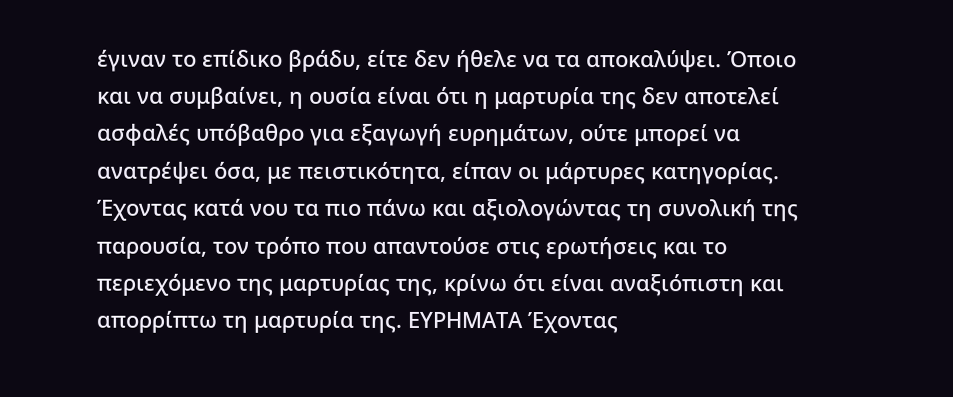έγιναν το επίδικο βράδυ, είτε δεν ήθελε να τα αποκαλύψει. Όποιο και να συμβαίνει, η ουσία είναι ότι η μαρτυρία της δεν αποτελεί ασφαλές υπόβαθρο για εξαγωγή ευρημάτων, ούτε μπορεί να ανατρέψει όσα, με πειστικότητα, είπαν οι μάρτυρες κατηγορίας. Έχοντας κατά νου τα πιο πάνω και αξιολογώντας τη συνολική της παρουσία, τον τρόπο που απαντούσε στις ερωτήσεις και το περιεχόμενο της μαρτυρίας της, κρίνω ότι είναι αναξιόπιστη και απορρίπτω τη μαρτυρία της. ΕΥΡΗΜΑΤΑ Έχοντας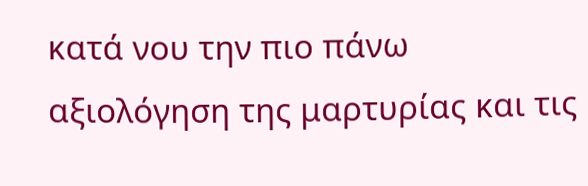κατά νου την πιο πάνω αξιολόγηση της μαρτυρίας και τις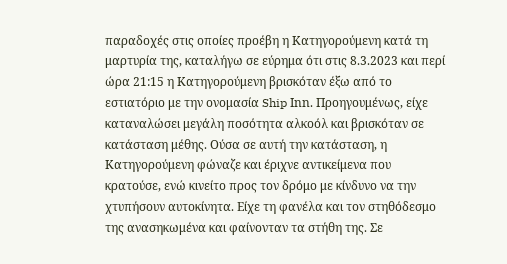παραδοχές στις οποίες προέβη η Κατηγορούμενη κατά τη μαρτυρία της, καταλήγω σε εύρημα ότι στις 8.3.2023 και περί ώρα 21:15 η Κατηγορούμενη βρισκόταν έξω από το εστιατόριο με την ονομασία Ship Ιnn. Προηγουμένως, είχε καταναλώσει μεγάλη ποσότητα αλκοόλ και βρισκόταν σε κατάσταση μέθης. Ούσα σε αυτή την κατάσταση, η Κατηγορούμενη φώναζε και έριχνε αντικείμενα που κρατούσε, ενώ κινείτο προς τον δρόμο με κίνδυνο να την χτυπήσουν αυτοκίνητα. Είχε τη φανέλα και τον στηθόδεσμο της ανασηκωμένα και φαίνονταν τα στήθη της. Σε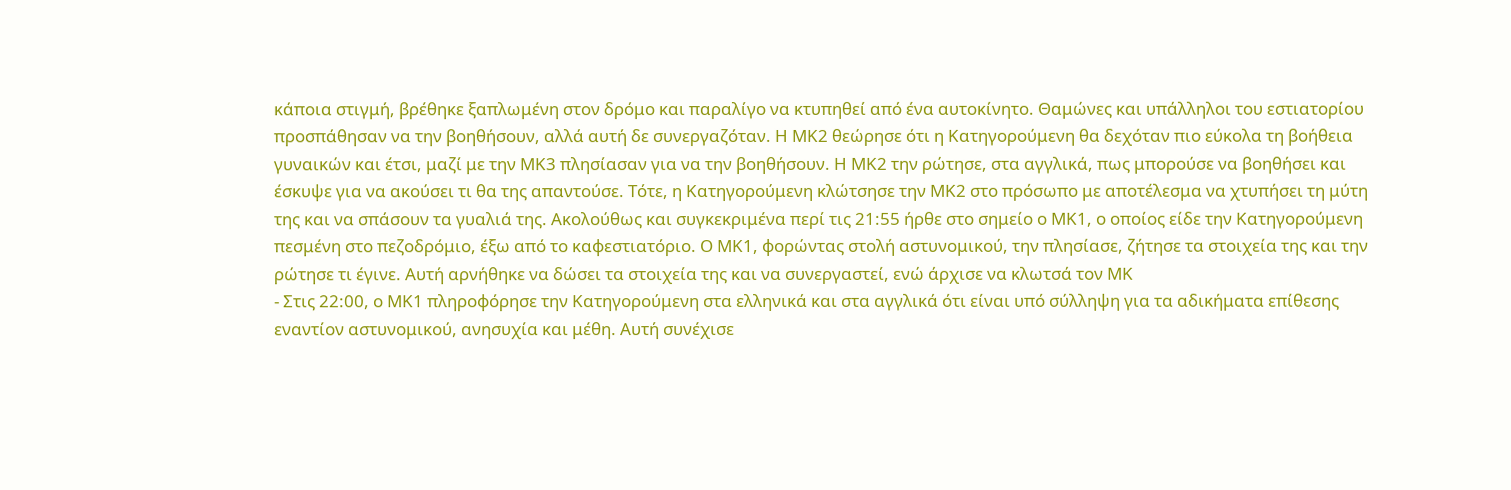κάποια στιγμή, βρέθηκε ξαπλωμένη στον δρόμο και παραλίγο να κτυπηθεί από ένα αυτοκίνητο. Θαμώνες και υπάλληλοι του εστιατορίου προσπάθησαν να την βοηθήσουν, αλλά αυτή δε συνεργαζόταν. Η ΜΚ2 θεώρησε ότι η Κατηγορούμενη θα δεχόταν πιο εύκολα τη βοήθεια γυναικών και έτσι, μαζί με την ΜΚ3 πλησίασαν για να την βοηθήσουν. Η ΜΚ2 την ρώτησε, στα αγγλικά, πως μπορούσε να βοηθήσει και έσκυψε για να ακούσει τι θα της απαντούσε. Τότε, η Κατηγορούμενη κλώτσησε την ΜΚ2 στο πρόσωπο με αποτέλεσμα να χτυπήσει τη μύτη της και να σπάσουν τα γυαλιά της. Ακολούθως και συγκεκριμένα περί τις 21:55 ήρθε στο σημείο ο ΜΚ1, ο οποίος είδε την Κατηγορούμενη πεσμένη στο πεζοδρόμιο, έξω από το καφεστιατόριο. Ο ΜΚ1, φορώντας στολή αστυνομικού, την πλησίασε, ζήτησε τα στοιχεία της και την ρώτησε τι έγινε. Αυτή αρνήθηκε να δώσει τα στοιχεία της και να συνεργαστεί, ενώ άρχισε να κλωτσά τον ΜΚ
- Στις 22:00, ο ΜΚ1 πληροφόρησε την Κατηγορούμενη στα ελληνικά και στα αγγλικά ότι είναι υπό σύλληψη για τα αδικήματα επίθεσης εναντίον αστυνομικού, ανησυχία και μέθη. Αυτή συνέχισε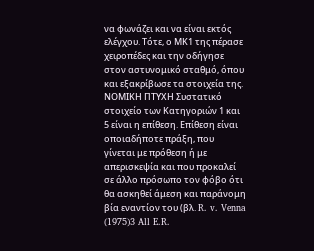να φωνάζει και να είναι εκτός ελέγχου. Τότε, ο ΜΚ1 της πέρασε χειροπέδες και την οδήγησε στον αστυνομικό σταθμό, όπου και εξακρίβωσε τα στοιχεία της. ΝΟΜΙΚΗ ΠΤΥΧΗ Συστατικό στοιχείο των Κατηγοριών 1 και 5 είναι η επίθεση. Επίθεση είναι οποιαδήποτε πράξη, που γίνεται με πρόθεση ή με απερισκεψία και που προκαλεί σε άλλο πρόσωπο τον φόβο ότι θα ασκηθεί άμεση και παράνομη βία εναντίον του (βλ. R. v. Venna
(1975)3 All E.R.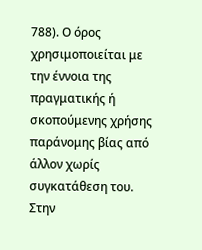788). Ο όρος χρησιμοποιείται με την έννοια της πραγματικής ή σκοπούμενης χρήσης παράνομης βίας από άλλον χωρίς συγκατάθεση του. Στην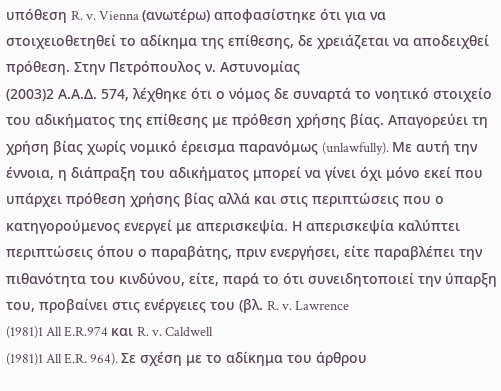υπόθεση R. v. Vienna (ανωτέρω) αποφασίστηκε ότι για να στοιχειοθετηθεί το αδίκημα της επίθεσης, δε χρειάζεται να αποδειχθεί πρόθεση. Στην Πετρόπουλος ν. Αστυνομίας
(2003)2 Α.Α.Δ. 574, λέχθηκε ότι ο νόμος δε συναρτά το νοητικό στοιχείο του αδικήματος της επίθεσης με πρόθεση χρήσης βίας. Απαγορεύει τη χρήση βίας χωρίς νομικό έρεισμα παρανόμως (unlawfully). Με αυτή την έννοια, η διάπραξη του αδικήματος μπορεί να γίνει όχι μόνο εκεί που υπάρχει πρόθεση χρήσης βίας αλλά και στις περιπτώσεις που ο κατηγορούμενος ενεργεί με απερισκεψία. Η απερισκεψία καλύπτει περιπτώσεις όπου ο παραβάτης, πριν ενεργήσει, είτε παραβλέπει την πιθανότητα του κινδύνου, είτε, παρά το ότι συνειδητοποιεί την ύπαρξη του, προβαίνει στις ενέργειες του (βλ. R. v. Lawrence
(1981)1 All E.R.974 και R. v. Caldwell
(1981)1 All E.R. 964). Σε σχέση με το αδίκημα του άρθρου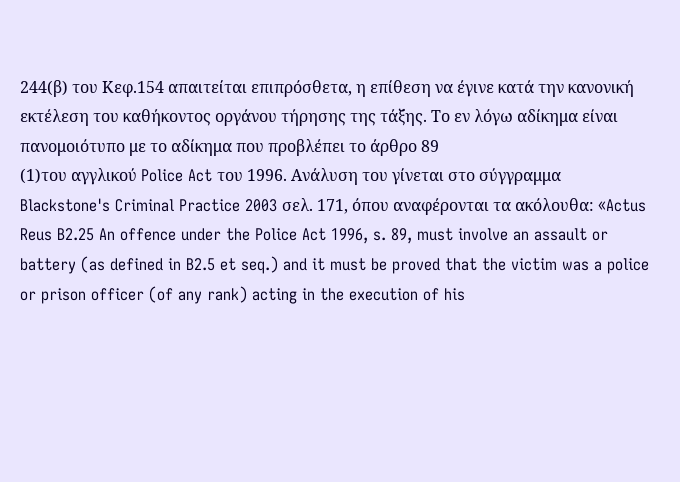244(β) του Κεφ.154 απαιτείται επιπρόσθετα, η επίθεση να έγινε κατά την κανονική εκτέλεση του καθήκοντος οργάνου τήρησης της τάξης. Το εν λόγω αδίκημα είναι πανομοιότυπο με το αδίκημα που προβλέπει το άρθρο 89
(1)του αγγλικού Police Act του 1996. Ανάλυση του γίνεται στο σύγγραμμα Blackstone's Criminal Practice 2003 σελ. 171, όπου αναφέρονται τα ακόλουθα: «Actus Reus B2.25 An offence under the Police Act 1996, s. 89, must involve an assault or battery (as defined in B2.5 et seq.) and it must be proved that the victim was a police or prison officer (of any rank) acting in the execution of his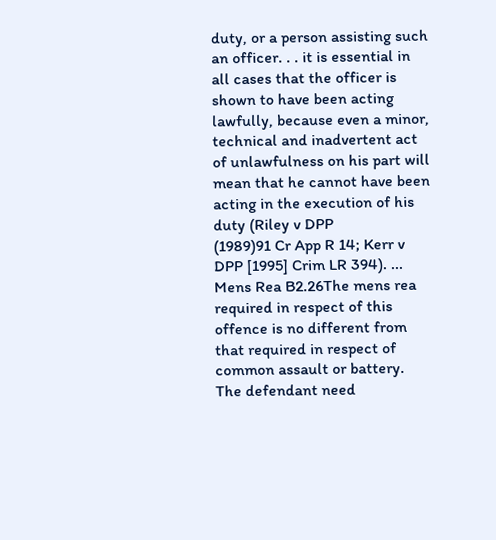duty, or a person assisting such an officer. . . it is essential in all cases that the officer is shown to have been acting lawfully, because even a minor, technical and inadvertent act of unlawfulness on his part will mean that he cannot have been acting in the execution of his duty (Riley v DPP
(1989)91 Cr App R 14; Kerr v DPP [1995] Crim LR 394). ... Mens Rea B2.26The mens rea required in respect of this offence is no different from that required in respect of common assault or battery. The defendant need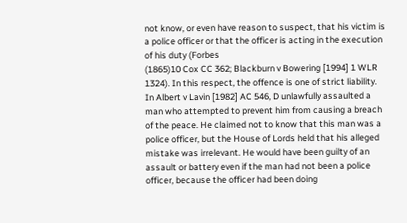not know, or even have reason to suspect, that his victim is a police officer or that the officer is acting in the execution of his duty (Forbes
(1865)10 Cox CC 362; Blackburn v Bowering [1994] 1 WLR 1324). In this respect, the offence is one of strict liability. In Albert v Lavin [1982] AC 546, D unlawfully assaulted a man who attempted to prevent him from causing a breach of the peace. He claimed not to know that this man was a police officer, but the House of Lords held that his alleged mistake was irrelevant. He would have been guilty of an assault or battery even if the man had not been a police officer, because the officer had been doing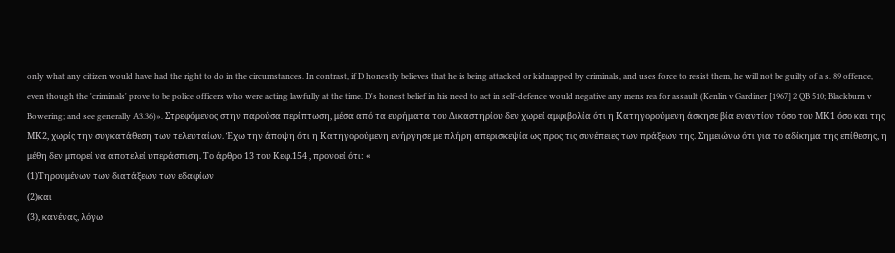only what any citizen would have had the right to do in the circumstances. In contrast, if D honestly believes that he is being attacked or kidnapped by criminals, and uses force to resist them, he will not be guilty of a s. 89 offence, even though the 'criminals' prove to be police officers who were acting lawfully at the time. D's honest belief in his need to act in self-defence would negative any mens rea for assault (Kenlin v Gardiner [1967] 2 QB 510; Blackburn v Bowering; and see generally A3.36)». Στρεφόμενος στην παρούσα περίπτωση, μέσα από τα ευρήματα του Δικαστηρίου δεν χωρεί αμφιβολία ότι η Κατηγορούμενη άσκησε βία εναντίον τόσο του ΜΚ1 όσο και της ΜΚ2, χωρίς την συγκατάθεση των τελευταίων. Έχω την άποψη ότι η Κατηγορούμενη ενήργησε με πλήρη απερισκεψία ως προς τις συνέπειες των πράξεων της. Σημειώνω ότι για το αδίκημα της επίθεσης, η μέθη δεν μπορεί να αποτελεί υπεράσπιση. Το άρθρο 13 του Κεφ.154 , προνοεί ότι: «
(1)Τηρουμένων των διατάξεων των εδαφίων
(2)και
(3), κανένας, λόγω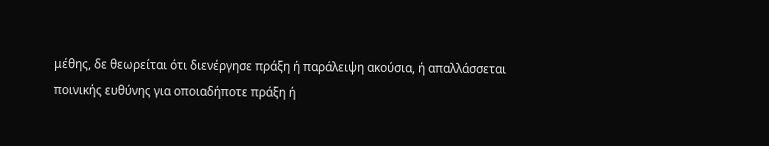μέθης, δε θεωρείται ότι διενέργησε πράξη ή παράλειψη ακούσια, ή απαλλάσσεται ποινικής ευθύνης για οποιαδήποτε πράξη ή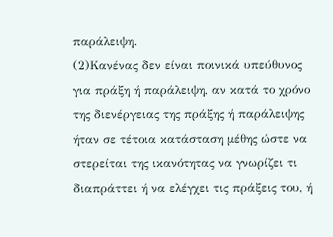παράλειψη.
(2)Κανένας δεν είναι ποινικά υπεύθυνος για πράξη ή παράλειψη, αν κατά το χρόνο της διενέργειας της πράξης ή παράλειψης ήταν σε τέτοια κατάσταση μέθης ώστε να στερείται της ικανότητας να γνωρίζει τι διαπράττει ή να ελέγχει τις πράξεις του, ή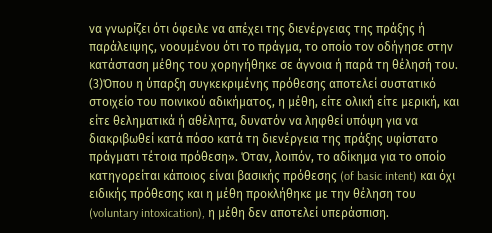να γνωρίζει ότι όφειλε να απέχει της διενέργειας της πράξης ή παράλειψης, νοουμένου ότι το πράγμα, το οποίο τον οδήγησε στην κατάσταση μέθης του χορηγήθηκε σε άγνοια ή παρά τη θέλησή του.
(3)Όπου η ύπαρξη συγκεκριμένης πρόθεσης αποτελεί συστατικό στοιχείο του ποινικού αδικήματος, η μέθη, είτε ολική είτε μερική, και είτε θεληματικά ή αθέλητα, δυνατόν να ληφθεί υπόψη για να διακριβωθεί κατά πόσο κατά τη διενέργεια της πράξης υφίστατο πράγματι τέτοια πρόθεση». Όταν, λοιπόν, το αδίκημα για το οποίο κατηγορείται κάποιος είναι βασικής πρόθεσης (of basic intent) και όχι ειδικής πρόθεσης και η μέθη προκλήθηκε με την θέληση του (voluntary intoxication), η μέθη δεν αποτελεί υπεράσπιση.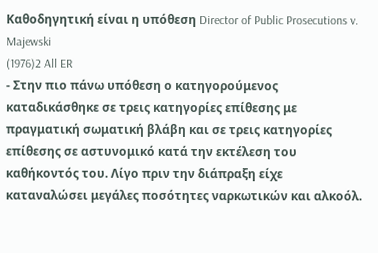Καθοδηγητική είναι η υπόθεση Director of Public Prosecutions v. Majewski
(1976)2 All ER
- Στην πιο πάνω υπόθεση ο κατηγορούμενος καταδικάσθηκε σε τρεις κατηγορίες επίθεσης με πραγματική σωματική βλάβη και σε τρεις κατηγορίες επίθεσης σε αστυνομικό κατά την εκτέλεση του καθήκοντός του. Λίγο πριν την διάπραξη είχε καταναλώσει μεγάλες ποσότητες ναρκωτικών και αλκοόλ.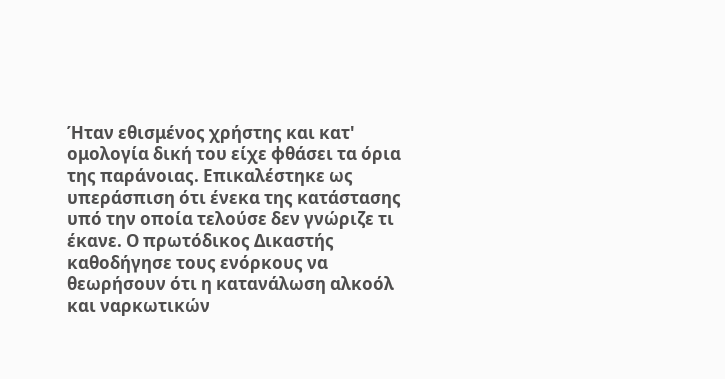Ήταν εθισμένος χρήστης και κατ' ομολογία δική του είχε φθάσει τα όρια της παράνοιας. Επικαλέστηκε ως υπεράσπιση ότι ένεκα της κατάστασης υπό την οποία τελούσε δεν γνώριζε τι έκανε. Ο πρωτόδικος Δικαστής καθοδήγησε τους ενόρκους να θεωρήσουν ότι η κατανάλωση αλκοόλ και ναρκωτικών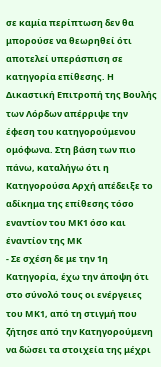σε καμία περίπτωση δεν θα μπορούσε να θεωρηθεί ότι αποτελεί υπεράσπιση σε κατηγορία επίθεσης. Η Δικαστική Επιτροπή της Βουλής των Λόρδων απέρριψε την έφεση του κατηγορούμενου ομόφωνα. Στη βάση των πιο πάνω, καταλήγω ότι η Κατηγορούσα Αρχή απέδειξε το αδίκημα της επίθεσης τόσο εναντίον του ΜΚ1 όσο και έναντίον της ΜΚ
- Σε σχέση δε με την 1η Κατηγορία, έχω την άποψη ότι στο σύνολό τους οι ενέργειες του ΜΚ1, από τη στιγμή που ζήτησε από την Κατηγορούμενη να δώσει τα στοιχεία της μέχρι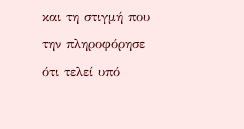και τη στιγμή που την πληροφόρησε ότι τελεί υπό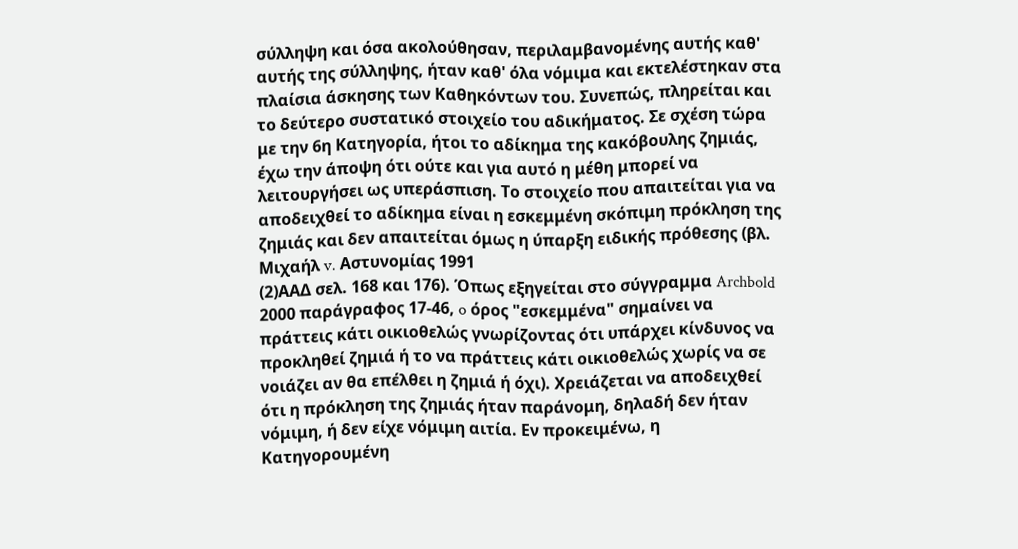σύλληψη και όσα ακολούθησαν, περιλαμβανομένης αυτής καθ' αυτής της σύλληψης, ήταν καθ' όλα νόμιμα και εκτελέστηκαν στα πλαίσια άσκησης των Καθηκόντων του. Συνεπώς, πληρείται και το δεύτερο συστατικό στοιχείο του αδικήματος. Σε σχέση τώρα με την 6η Κατηγορία, ήτοι το αδίκημα της κακόβουλης ζημιάς, έχω την άποψη ότι ούτε και για αυτό η μέθη μπορεί να λειτουργήσει ως υπεράσπιση. Το στοιχείο που απαιτείται για να αποδειχθεί το αδίκημα είναι η εσκεμμένη σκόπιμη πρόκληση της ζημιάς και δεν απαιτείται όμως η ύπαρξη ειδικής πρόθεσης (βλ. Μιχαήλ v. Αστυνομίας 1991
(2)ΑΑΔ σελ. 168 και 176). Όπως εξηγείται στο σύγγραμμα Archbold 2000 παράγραφος 17‑46, o όρος "εσκεμμένα" σημαίνει να πράττεις κάτι οικιοθελώς γνωρίζοντας ότι υπάρχει κίνδυνος να προκληθεί ζημιά ή το να πράττεις κάτι οικιοθελώς χωρίς να σε νοιάζει αν θα επέλθει η ζημιά ή όχι). Χρειάζεται να αποδειχθεί ότι η πρόκληση της ζημιάς ήταν παράνομη, δηλαδή δεν ήταν νόμιμη, ή δεν είχε νόμιμη αιτία. Εν προκειμένω, η Κατηγορουμένη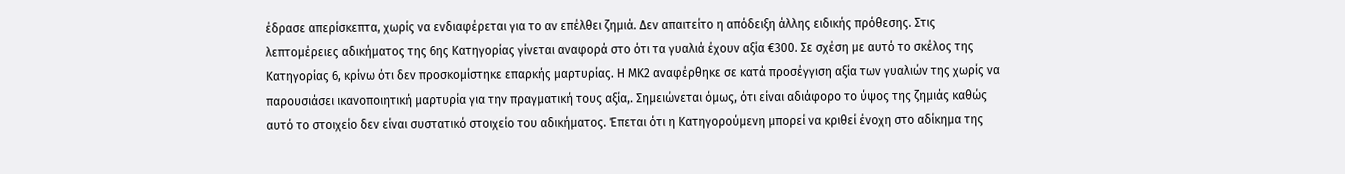έδρασε απερίσκεπτα, χωρίς να ενδιαφέρεται για το αν επέλθει ζημιά. Δεν απαιτείτο η απόδειξη άλλης ειδικής πρόθεσης. Στις λεπτομέρειες αδικήματος της 6ης Κατηγορίας γίνεται αναφορά στο ότι τα γυαλιά έχουν αξία €300. Σε σχέση με αυτό το σκέλος της Κατηγορίας 6, κρίνω ότι δεν προσκομίστηκε επαρκής μαρτυρίας. Η ΜΚ2 αναφέρθηκε σε κατά προσέγγιση αξία των γυαλιών της χωρίς να παρουσιάσει ικανοποιητική μαρτυρία για την πραγματική τους αξία,. Σημειώνεται όμως, ότι είναι αδιάφορο το ύψος της ζημιάς καθώς αυτό το στοιχείο δεν είναι συστατικό στοιχείο του αδικήματος. Έπεται ότι η Κατηγορούμενη μπορεί να κριθεί ένοχη στο αδίκημα της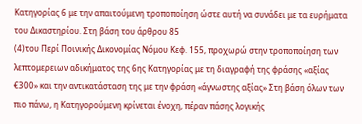Κατηγορίας 6 με την απαιτούμενη τροποποίηση ώστε αυτή να συνάδει με τα ευρήματα του Δικαστηρίου. Στη βάση του άρθρου 85
(4)του Περί Ποινικής Δικονομίας Νόμου Κεφ. 155, προχωρώ στην τροποποίηση των λεπτομερειων αδικήματος της 6ης Κατηγορίας με τη διαγραφή της φράσης «αξίας €300» και την αντικατάσταση της με την φράση «άγνωστης αξίας» Στη βάση όλων των πιο πάνω, η Κατηγορούμενη κρίνεται ένοχη, πέραν πάσης λογικής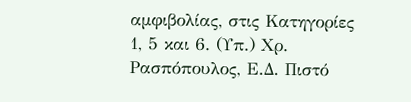αμφιβολίας, στις Κατηγορίες 1, 5 και 6. (Υπ.) Χρ. Ρασπόπουλος, Ε.Δ. Πιστό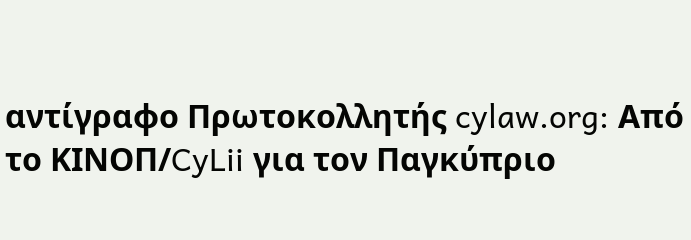αντίγραφο Πρωτοκολλητής cylaw.org: Από το ΚΙΝOΠ/CyLii για τον Παγκύπριο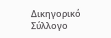Δικηγορικό Σύλλογο